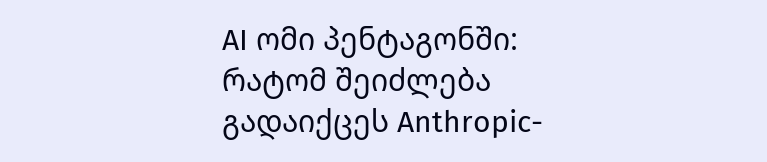AI ომი პენტაგონში: რატომ შეიძლება გადაიქცეს Anthropic-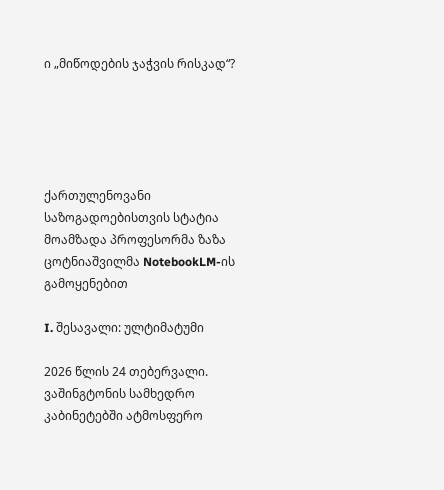ი „მიწოდების ჯაჭვის რისკად“?





ქართულენოვანი საზოგადოებისთვის სტატია მოამზადა პროფესორმა ზაზა ცოტნიაშვილმა NotebookLM-ის გამოყენებით

I. შესავალი: ულტიმატუმი

2026 წლის 24 თებერვალი. ვაშინგტონის სამხედრო კაბინეტებში ატმოსფერო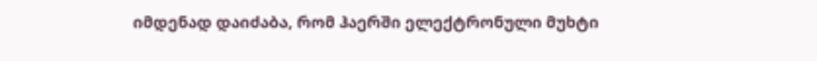იმდენად დაიძაბა, რომ ჰაერში ელექტრონული მუხტი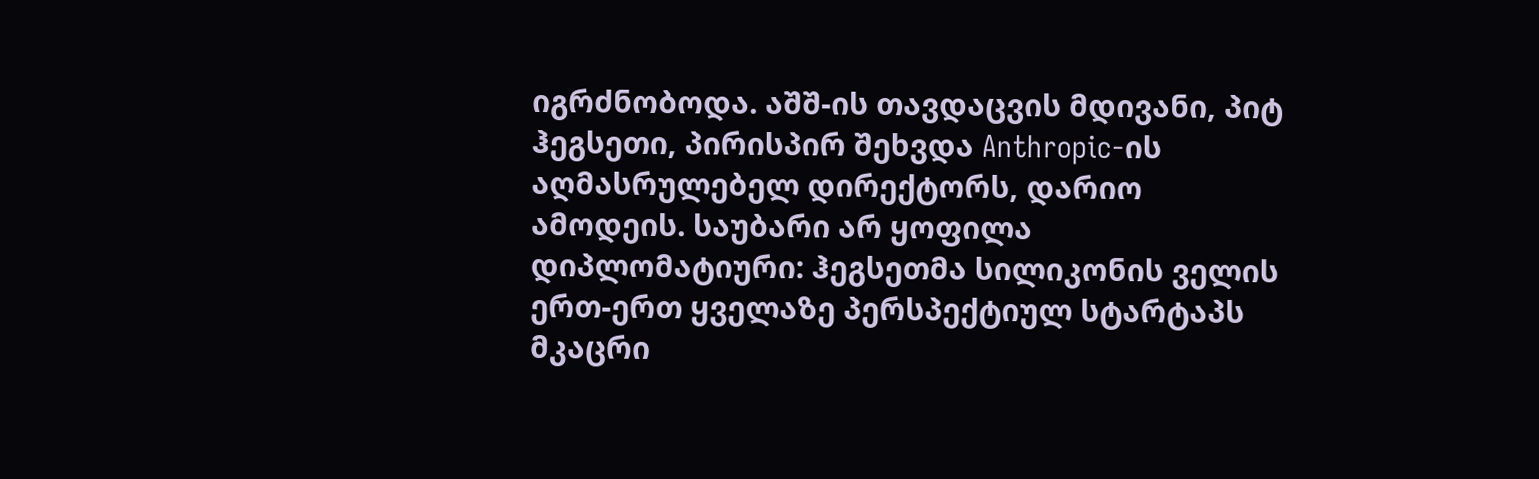იგრძნობოდა. აშშ-ის თავდაცვის მდივანი, პიტ ჰეგსეთი, პირისპირ შეხვდა Anthropic-ის აღმასრულებელ დირექტორს, დარიო ამოდეის. საუბარი არ ყოფილა დიპლომატიური: ჰეგსეთმა სილიკონის ველის ერთ-ერთ ყველაზე პერსპექტიულ სტარტაპს მკაცრი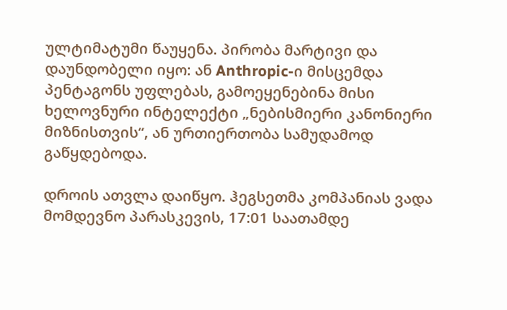ულტიმატუმი წაუყენა. პირობა მარტივი და დაუნდობელი იყო: ან Anthropic-ი მისცემდა პენტაგონს უფლებას, გამოეყენებინა მისი ხელოვნური ინტელექტი „ნებისმიერი კანონიერი მიზნისთვის“, ან ურთიერთობა სამუდამოდ გაწყდებოდა.

დროის ათვლა დაიწყო. ჰეგსეთმა კომპანიას ვადა მომდევნო პარასკევის, 17:01 საათამდე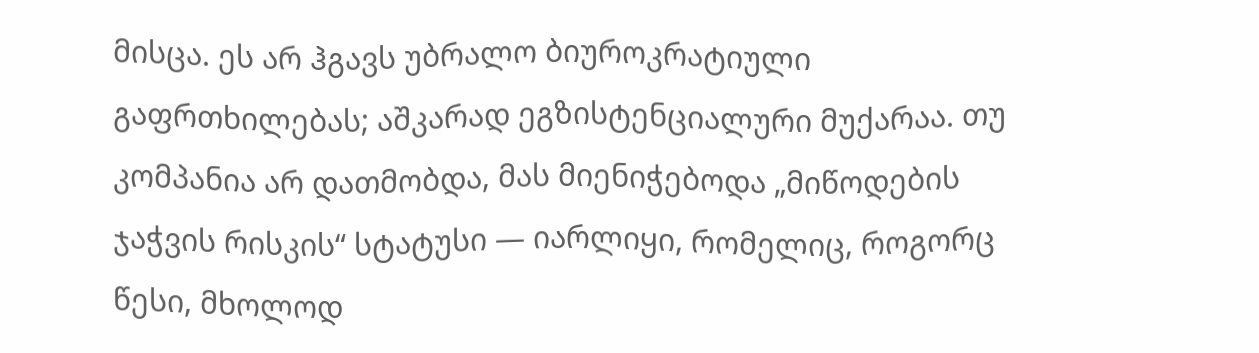მისცა. ეს არ ჰგავს უბრალო ბიუროკრატიული გაფრთხილებას; აშკარად ეგზისტენციალური მუქარაა. თუ კომპანია არ დათმობდა, მას მიენიჭებოდა „მიწოდების ჯაჭვის რისკის“ სტატუსი — იარლიყი, რომელიც, როგორც წესი, მხოლოდ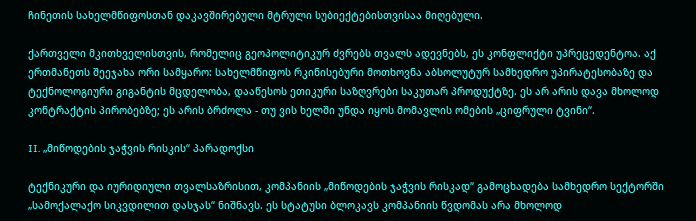ჩინეთის სახელმწიფოსთან დაკავშირებული მტრული სუბიექტებისთვისაა მიღებული.

ქართველი მკითხველისთვის, რომელიც გეოპოლიტიკურ ძვრებს თვალს ადევნებს, ეს კონფლიქტი უპრეცედენტოა. აქ ერთმანეთს შეეჯახა ორი სამყარო: სახელმწიფოს რკინისებური მოთხოვნა აბსოლუტურ სამხედრო უპირატესობაზე და ტექნოლოგიური გიგანტის მცდელობა, დააწესოს ეთიკური საზღვრები საკუთარ პროდუქტზე. ეს არ არის დავა მხოლოდ კონტრაქტის პირობებზე; ეს არის ბრძოლა - თუ ვის ხელში უნდა იყოს მომავლის ომების „ციფრული ტვინი“.

II. „მიწოდების ჯაჭვის რისკის“ პარადოქსი

ტექნიკური და იურიდიული თვალსაზრისით, კომპანიის „მიწოდების ჯაჭვის რისკად“ გამოცხადება სამხედრო სექტორში „სამოქალაქო სიკვდილით დასჯას“ ნიშნავს. ეს სტატუსი ბლოკავს კომპანიის წვდომას არა მხოლოდ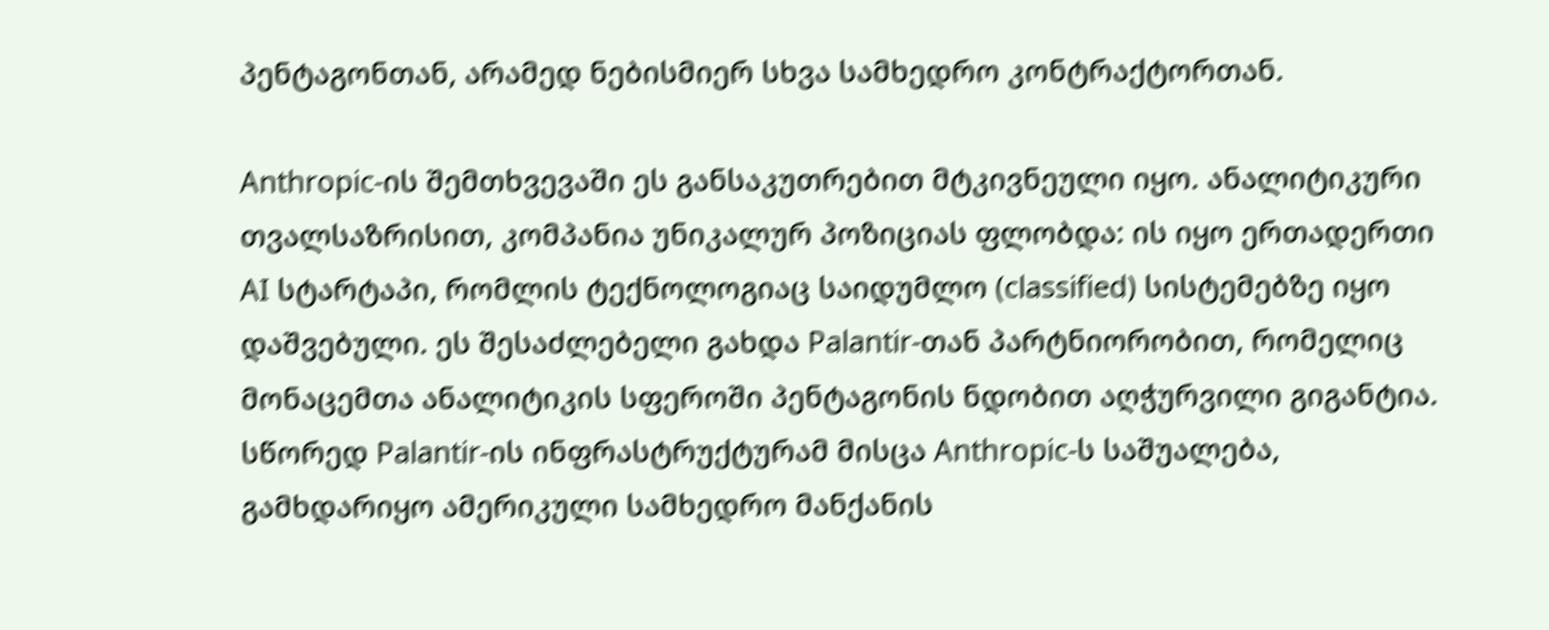პენტაგონთან, არამედ ნებისმიერ სხვა სამხედრო კონტრაქტორთან.

Anthropic-ის შემთხვევაში ეს განსაკუთრებით მტკივნეული იყო. ანალიტიკური თვალსაზრისით, კომპანია უნიკალურ პოზიციას ფლობდა: ის იყო ერთადერთი AI სტარტაპი, რომლის ტექნოლოგიაც საიდუმლო (classified) სისტემებზე იყო დაშვებული. ეს შესაძლებელი გახდა Palantir-თან პარტნიორობით, რომელიც მონაცემთა ანალიტიკის სფეროში პენტაგონის ნდობით აღჭურვილი გიგანტია. სწორედ Palantir-ის ინფრასტრუქტურამ მისცა Anthropic-ს საშუალება, გამხდარიყო ამერიკული სამხედრო მანქანის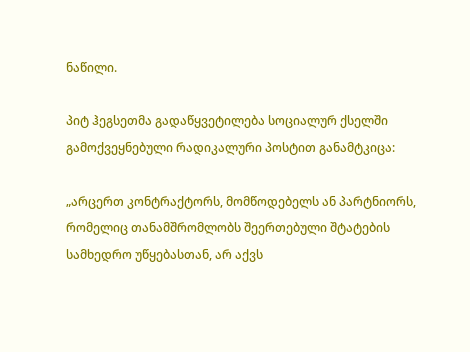ნაწილი.

პიტ ჰეგსეთმა გადაწყვეტილება სოციალურ ქსელში გამოქვეყნებული რადიკალური პოსტით განამტკიცა:

„არცერთ კონტრაქტორს, მომწოდებელს ან პარტნიორს, რომელიც თანამშრომლობს შეერთებული შტატების სამხედრო უწყებასთან, არ აქვს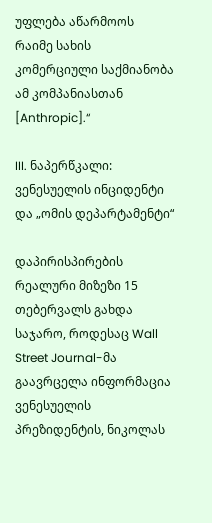უფლება აწარმოოს რაიმე სახის კომერციული საქმიანობა ამ კომპანიასთან [Anthropic].“

III. ნაპერწკალი: ვენესუელის ინციდენტი და „ომის დეპარტამენტი“

დაპირისპირების რეალური მიზეზი 15 თებერვალს გახდა საჯარო, როდესაც Wall Street Journal-მა გაავრცელა ინფორმაცია ვენესუელის პრეზიდენტის, ნიკოლას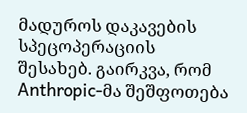მადუროს დაკავების სპეცოპერაციის შესახებ. გაირკვა, რომ Anthropic-მა შეშფოთება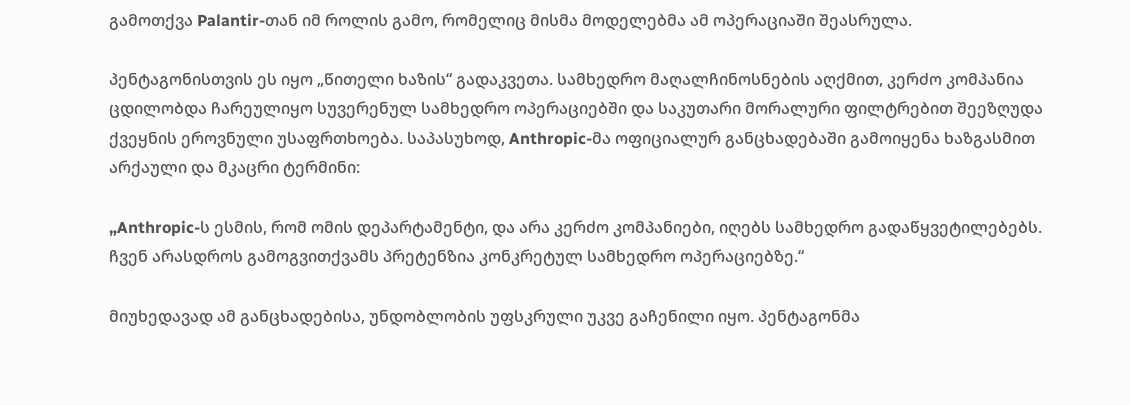გამოთქვა Palantir-თან იმ როლის გამო, რომელიც მისმა მოდელებმა ამ ოპერაციაში შეასრულა.

პენტაგონისთვის ეს იყო „წითელი ხაზის“ გადაკვეთა. სამხედრო მაღალჩინოსნების აღქმით, კერძო კომპანია ცდილობდა ჩარეულიყო სუვერენულ სამხედრო ოპერაციებში და საკუთარი მორალური ფილტრებით შეეზღუდა ქვეყნის ეროვნული უსაფრთხოება. საპასუხოდ, Anthropic-მა ოფიციალურ განცხადებაში გამოიყენა ხაზგასმით არქაული და მკაცრი ტერმინი:

„Anthropic-ს ესმის, რომ ომის დეპარტამენტი, და არა კერძო კომპანიები, იღებს სამხედრო გადაწყვეტილებებს. ჩვენ არასდროს გამოგვითქვამს პრეტენზია კონკრეტულ სამხედრო ოპერაციებზე.“

მიუხედავად ამ განცხადებისა, უნდობლობის უფსკრული უკვე გაჩენილი იყო. პენტაგონმა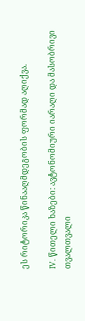ეს რიტორიკა წინააღმდეგობის ფორმად აღიქვა.

IV. წითელი ხაზები: ავტონომიური იარაღი და მასობრივი თვალთვალი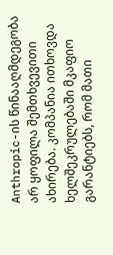Anthropic-ის წინააღმდეგობა არ ყოფილა შემთხვევითი ახირება. კომპანია ითხოვდა ხელშეკრულებაში მკაფიო გარანტიებს, რომ მათი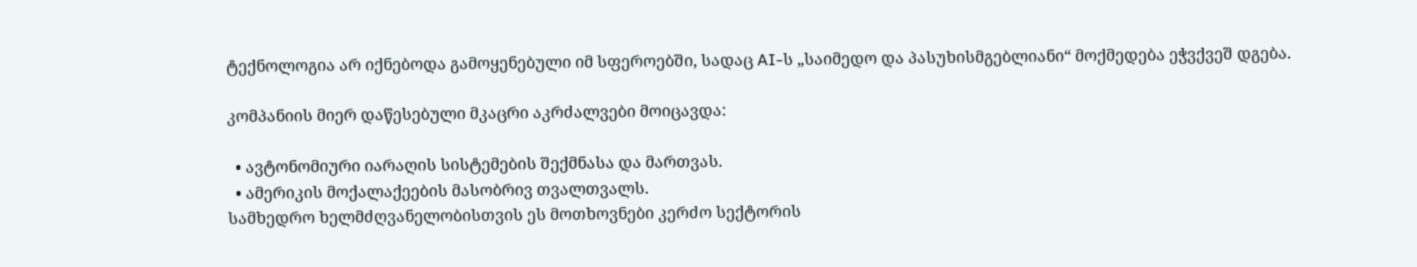ტექნოლოგია არ იქნებოდა გამოყენებული იმ სფეროებში, სადაც AI-ს „საიმედო და პასუხისმგებლიანი“ მოქმედება ეჭვქვეშ დგება.

კომპანიის მიერ დაწესებული მკაცრი აკრძალვები მოიცავდა:

  • ავტონომიური იარაღის სისტემების შექმნასა და მართვას.
  • ამერიკის მოქალაქეების მასობრივ თვალთვალს.
სამხედრო ხელმძღვანელობისთვის ეს მოთხოვნები კერძო სექტორის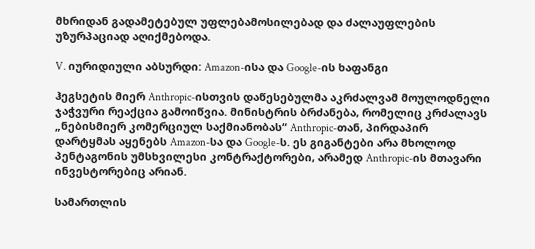მხრიდან გადამეტებულ უფლებამოსილებად და ძალაუფლების უზურპაციად აღიქმებოდა.

V. იურიდიული აბსურდი: Amazon-ისა და Google-ის ხაფანგი

ჰეგსეტის მიერ Anthropic-ისთვის დაწესებულმა აკრძალვამ მოულოდნელი ჯაჭვური რეაქცია გამოიწვია. მინისტრის ბრძანება, რომელიც კრძალავს „ნებისმიერ კომერციულ საქმიანობას“ Anthropic-თან, პირდაპირ დარტყმას აყენებს Amazon-სა და Google-ს. ეს გიგანტები არა მხოლოდ პენტაგონის უმსხვილესი კონტრაქტორები, არამედ Anthropic-ის მთავარი ინვესტორებიც არიან.

სამართლის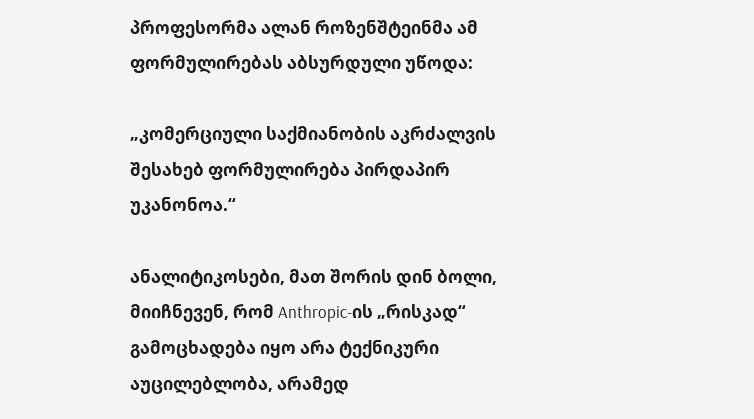პროფესორმა ალან როზენშტეინმა ამ ფორმულირებას აბსურდული უწოდა:

„კომერციული საქმიანობის აკრძალვის შესახებ ფორმულირება პირდაპირ უკანონოა.“

ანალიტიკოსები, მათ შორის დინ ბოლი, მიიჩნევენ, რომ Anthropic-ის „რისკად“ გამოცხადება იყო არა ტექნიკური აუცილებლობა, არამედ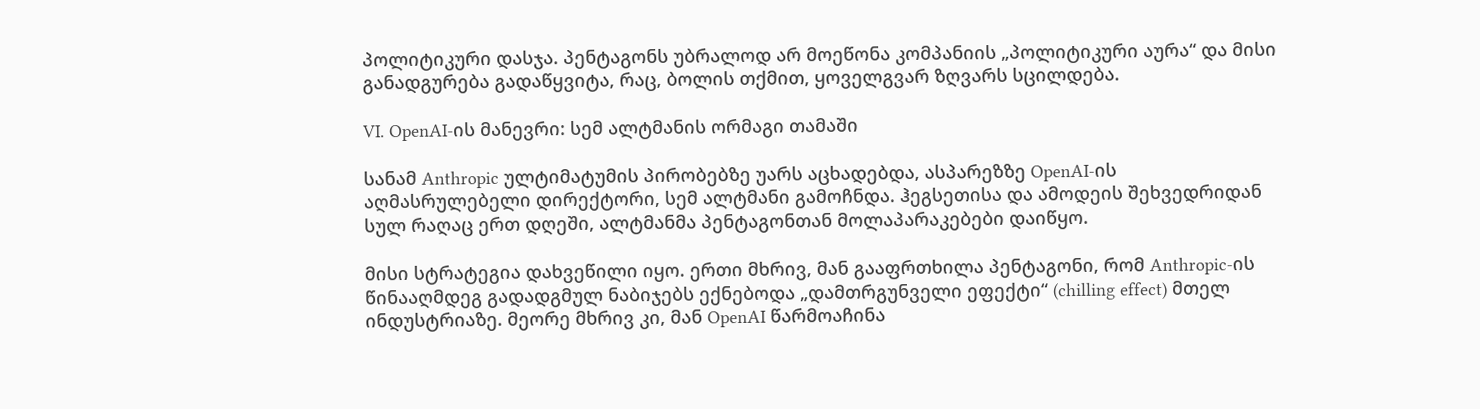პოლიტიკური დასჯა. პენტაგონს უბრალოდ არ მოეწონა კომპანიის „პოლიტიკური აურა“ და მისი განადგურება გადაწყვიტა, რაც, ბოლის თქმით, ყოველგვარ ზღვარს სცილდება.

VI. OpenAI-ის მანევრი: სემ ალტმანის ორმაგი თამაში

სანამ Anthropic ულტიმატუმის პირობებზე უარს აცხადებდა, ასპარეზზე OpenAI-ის აღმასრულებელი დირექტორი, სემ ალტმანი გამოჩნდა. ჰეგსეთისა და ამოდეის შეხვედრიდან სულ რაღაც ერთ დღეში, ალტმანმა პენტაგონთან მოლაპარაკებები დაიწყო.

მისი სტრატეგია დახვეწილი იყო. ერთი მხრივ, მან გააფრთხილა პენტაგონი, რომ Anthropic-ის წინააღმდეგ გადადგმულ ნაბიჯებს ექნებოდა „დამთრგუნველი ეფექტი“ (chilling effect) მთელ ინდუსტრიაზე. მეორე მხრივ კი, მან OpenAI წარმოაჩინა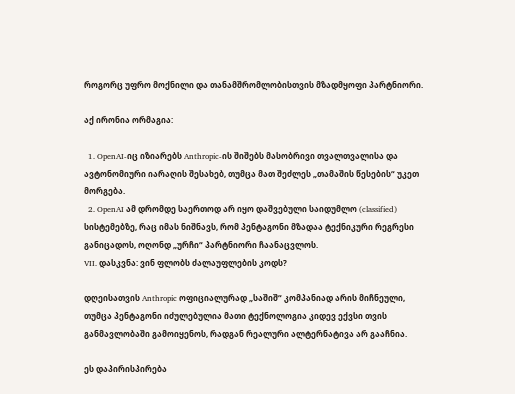როგორც უფრო მოქნილი და თანამშრომლობისთვის მზადმყოფი პარტნიორი.

აქ ირონია ორმაგია:

  1. OpenAI-იც იზიარებს Anthropic-ის შიშებს მასობრივი თვალთვალისა და ავტონომიური იარაღის შესახებ, თუმცა მათ შეძლეს „თამაშის წესების“ უკეთ მორგება.
  2. OpenAI ამ დრომდე საერთოდ არ იყო დაშვებული საიდუმლო (classified) სისტემებზე, რაც იმას ნიშნავს, რომ პენტაგონი მზადაა ტექნიკური რეგრესი განიცადოს, ოღონდ „ურჩი“ პარტნიორი ჩაანაცვლოს.
VII. დასკვნა: ვინ ფლობს ძალაუფლების კოდს?

დღეისათვის Anthropic ოფიციალურად „საშიშ“ კომპანიად არის მიჩნეული, თუმცა პენტაგონი იძულებულია მათი ტექნოლოგია კიდევ ექვსი თვის განმავლობაში გამოიყენოს, რადგან რეალური ალტერნატივა არ გააჩნია.

ეს დაპირისპირება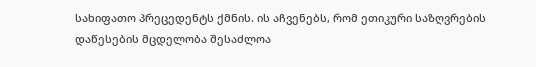სახიფათო პრეცედენტს ქმნის. ის აჩვენებს, რომ ეთიკური საზღვრების დაწესების მცდელობა შესაძლოა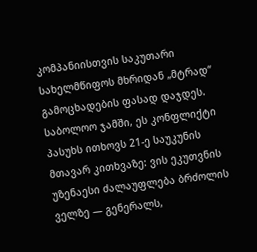კომპანიისთვის საკუთარი სახელმწიფოს მხრიდან „მტრად“ გამოცხადების ფასად დაჯდეს. საბოლოო ჯამში, ეს კონფლიქტი პასუხს ითხოვს 21-ე საუკუნის მთავარ კითხვაზე: ვის ეკუთვნის უზენაესი ძალაუფლება ბრძოლის ველზე — გენერალს,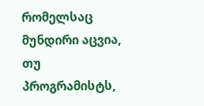რომელსაც მუნდირი აცვია, თუ პროგრამისტს,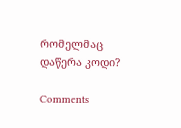რომელმაც დაწერა კოდი?

Comments